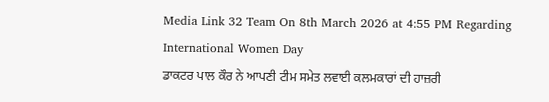Media Link 32 Team On 8th March 2026 at 4:55 PM Regarding International Women Day
ਡਾਕਟਰ ਪਾਲ ਕੌਰ ਨੇ ਆਪਣੀ ਟੀਮ ਸਮੇਤ ਲਵਾਈ ਕਲਮਕਾਰਾਂ ਦੀ ਹਾਜ਼ਰੀ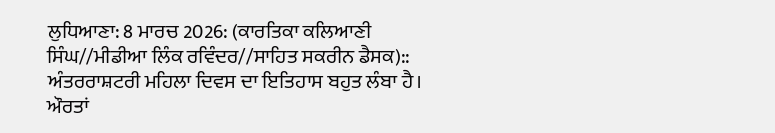ਲੁਧਿਆਣਾ: 8 ਮਾਰਚ 2026: (ਕਾਰਤਿਕਾ ਕਲਿਆਣੀ ਸਿੰਘ//ਮੀਡੀਆ ਲਿੰਕ ਰਵਿੰਦਰ//ਸਾਹਿਤ ਸਕਰੀਨ ਡੈਸਕ)::
ਅੰਤਰਰਾਸ਼ਟਰੀ ਮਹਿਲਾ ਦਿਵਸ ਦਾ ਇਤਿਹਾਸ ਬਹੁਤ ਲੰਬਾ ਹੈ। ਔਰਤਾਂ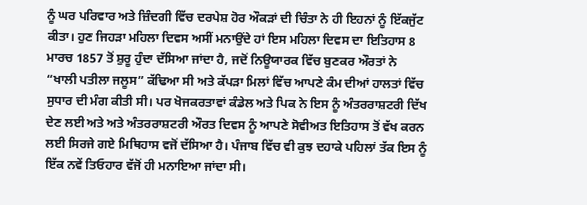ਨੂੰ ਘਰ ਪਰਿਵਾਰ ਅਤੇ ਜ਼ਿੰਦਗੀ ਵਿੱਚ ਦਰਪੇਸ਼ ਹੋਰ ਔਕੜਾਂ ਦੀ ਚਿੰਤਾ ਨੇ ਹੀ ਇਹਨਾਂ ਨੂੰ ਇੱਕਜੁੱਟ ਕੀਤਾ। ਹੁਣ ਜਿਹੜਾ ਮਹਿਲਾ ਦਿਵਸ ਅਸੀਂ ਮਨਾਉਂਦੇ ਹਾਂ ਇਸ ਮਹਿਲਾ ਦਿਵਸ ਦਾ ਇਤਿਹਾਸ 8 ਮਾਰਚ 1857 ਤੋਂ ਸ਼ੁਰੂ ਹੁੰਦਾ ਦੱਸਿਆ ਜਾਂਦਾ ਹੈ, ਜਦੋਂ ਨਿਊਯਾਰਕ ਵਿੱਚ ਬੁਣਕਰ ਔਰਤਾਂ ਨੇ “ਖਾਲੀ ਪਤੀਲਾ ਜਲੂਸ” ਕੱਢਿਆ ਸੀ ਅਤੇ ਕੱਪੜਾ ਮਿਲਾਂ ਵਿੱਚ ਆਪਣੇ ਕੰਮ ਦੀਆਂ ਹਾਲਤਾਂ ਵਿੱਚ ਸੁਧਾਰ ਦੀ ਮੰਗ ਕੀਤੀ ਸੀ। ਪਰ ਖੋਜਕਰਤਾਵਾਂ ਕੰਡੇਲ ਅਤੇ ਪਿਕ ਨੇ ਇਸ ਨੂੰ ਅੰਤਰਰਾਸ਼ਟਰੀ ਦਿੱਖ ਦੇਣ ਲਈ ਅਤੇ ਅਤੇ ਅੰਤਰਰਾਸ਼ਟਰੀ ਔਰਤ ਦਿਵਸ ਨੂੰ ਆਪਣੇ ਸੋਵੀਅਤ ਇਤਿਹਾਸ ਤੋਂ ਵੱਖ ਕਰਨ ਲਈ ਸਿਰਜੇ ਗਏ ਮਿਥਿਹਾਸ ਵਜੋਂ ਦੱਸਿਆ ਹੈ। ਪੰਜਾਬ ਵਿੱਚ ਵੀ ਕੁਝ ਦਹਾਕੇ ਪਹਿਲਾਂ ਤੱਕ ਇਸ ਨੂੰ ਇੱਕ ਨਵੇਂ ਤਿਓਹਾਰ ਵੱਜੋਂ ਹੀ ਮਨਾਇਆ ਜਾਂਦਾ ਸੀ।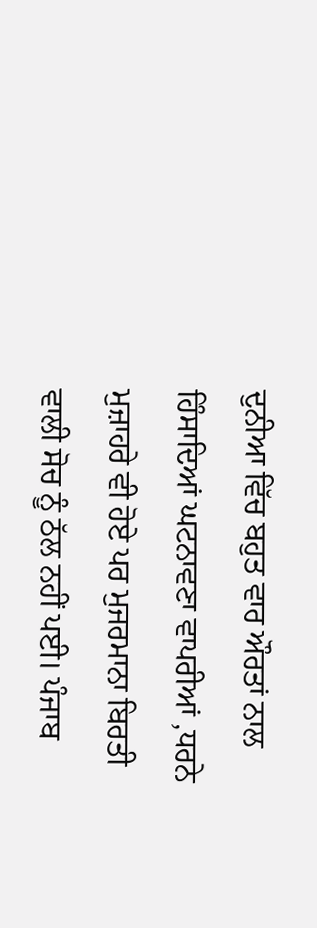ਦੁਨੀਆ ਵਿੱਚ ਬਹੁਤ ਵਾਰ ਔਰਤਾਂ ਨਾਲ ਹਿੰਸਾਦਿਆਂ ਘਟਨਾਵਣਾ ਵਾਪਰੀਆਂ ,ਧਰਨੇ ਮੁਜ਼ਾਹਰੇ ਵੀ ਹੋਏ ਪਰ ਮੁਜਰਮਾਨਾ ਬਿਰਤੀ ਵਾਲੀ ਸੋਚ ਨੂੰ ਠੱਲ ਨਹੀਂ ਪਈ। ਪੰਜਾਬ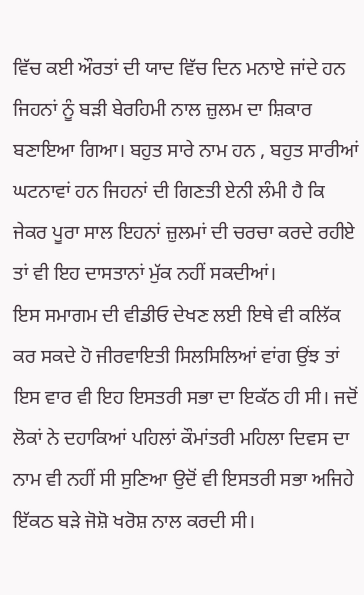ਵਿੱਚ ਕਈ ਔਰਤਾਂ ਦੀ ਯਾਦ ਵਿੱਚ ਦਿਨ ਮਨਾਏ ਜਾਂਦੇ ਹਨ ਜਿਹਨਾਂ ਨੂੰ ਬੜੀ ਬੇਰਹਿਮੀ ਨਾਲ ਜ਼ੁਲਮ ਦਾ ਸ਼ਿਕਾਰ ਬਣਾਇਆ ਗਿਆ। ਬਹੁਤ ਸਾਰੇ ਨਾਮ ਹਨ , ਬਹੁਤ ਸਾਰੀਆਂ ਘਟਨਾਵਾਂ ਹਨ ਜਿਹਨਾਂ ਦੀ ਗਿਣਤੀ ਏਨੀ ਲੰਮੀ ਹੈ ਕਿ ਜੇਕਰ ਪੂਰਾ ਸਾਲ ਇਹਨਾਂ ਜ਼ੁਲਮਾਂ ਦੀ ਚਰਚਾ ਕਰਦੇ ਰਹੀਏ ਤਾਂ ਵੀ ਇਹ ਦਾਸਤਾਨਾਂ ਮੁੱਕ ਨਹੀਂ ਸਕਦੀਆਂ।
ਇਸ ਸਮਾਗਮ ਦੀ ਵੀਡੀਓ ਦੇਖਣ ਲਈ ਇਥੇ ਵੀ ਕਲਿੱਕ ਕਰ ਸਕਦੇ ਹੋ ਜੀਰਵਾਇਤੀ ਸਿਲਸਿਲਿਆਂ ਵਾਂਗ ਉਂਝ ਤਾਂ ਇਸ ਵਾਰ ਵੀ ਇਹ ਇਸਤਰੀ ਸਭਾ ਦਾ ਇਕੱਠ ਹੀ ਸੀ। ਜਦੋਂ ਲੋਕਾਂ ਨੇ ਦਹਾਕਿਆਂ ਪਹਿਲਾਂ ਕੌਮਾਂਤਰੀ ਮਹਿਲਾ ਦਿਵਸ ਦਾ ਨਾਮ ਵੀ ਨਹੀਂ ਸੀ ਸੁਣਿਆ ਉਦੋਂ ਵੀ ਇਸਤਰੀ ਸਭਾ ਅਜਿਹੇ ਇੱਕਠ ਬੜੇ ਜੋਸ਼ੋ ਖਰੋਸ਼ ਨਾਲ ਕਰਦੀ ਸੀ।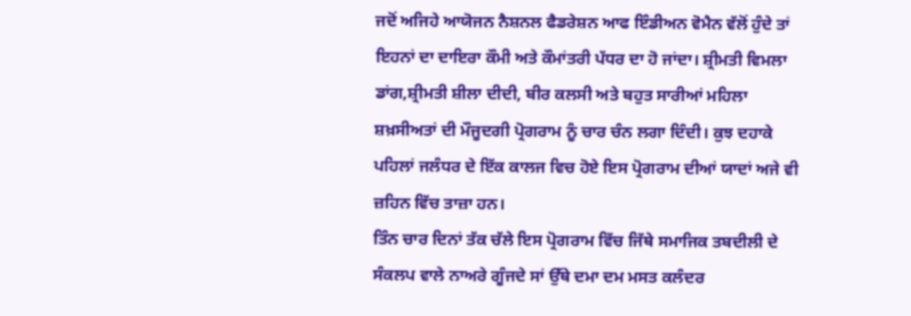ਜਦੋਂ ਅਜਿਹੇ ਆਯੋਜਨ ਨੈਸ਼ਨਲ ਫੈਡਰੇਸ਼ਨ ਆਫ ਇੰਡੀਅਨ ਵੋਮੈਨ ਵੱਲੋਂ ਹੁੰਦੇ ਤਾਂ ਇਹਨਾਂ ਦਾ ਦਾਇਰਾ ਕੌਮੀ ਅਤੇ ਕੌਮਾਂਤਰੀ ਪੱਧਰ ਦਾ ਹੋ ਜਾਂਦਾ। ਸ਼੍ਰੀਮਤੀ ਵਿਮਲਾ ਡਾਂਗ,ਸ਼੍ਰੀਮਤੀ ਸ਼ੀਲਾ ਦੀਦੀ, ਬੀਰ ਕਲਸੀ ਅਤੇ ਬਹੁਤ ਸਾਰੀਆਂ ਮਹਿਲਾ ਸ਼ਖ਼ਸੀਅਤਾਂ ਦੀ ਮੌਜੂਦਗੀ ਪ੍ਰੋਗਰਾਮ ਨੂੰ ਚਾਰ ਚੰਨ ਲਗਾ ਦਿੰਦੀ। ਕੁਝ ਦਹਾਕੇ ਪਹਿਲਾਂ ਜਲੰਧਰ ਦੇ ਇੱਕ ਕਾਲਜ ਵਿਚ ਹੋਏ ਇਸ ਪ੍ਰੋਗਰਾਮ ਦੀਆਂ ਯਾਦਾਂ ਅਜੇ ਵੀ ਜ਼ਹਿਨ ਵਿੱਚ ਤਾਜ਼ਾ ਹਨ।
ਤਿੰਨ ਚਾਰ ਦਿਨਾਂ ਤੱਕ ਚੱਲੇ ਇਸ ਪ੍ਰੋਗਰਾਮ ਵਿੱਚ ਜਿੱਥੇ ਸਮਾਜਿਕ ਤਬਦੀਲੀ ਦੇ ਸੰਕਲਪ ਵਾਲੇ ਨਾਅਰੇ ਗੂੰਜਦੇ ਸਾਂ ਉੱਥੇ ਦਮਾ ਦਮ ਮਸਤ ਕਲੰਦਰ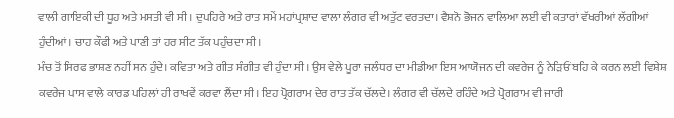ਵਾਲੀ ਗਾਇਕੀ ਦੀ ਧੂਹ ਅਤੇ ਮਸਤੀ ਵੀ ਸੀ। ਦੁਪਹਿਰੇ ਅਤੇ ਰਾਤ ਸਮੇਂ ਮਹਾਂਪ੍ਰਸ਼ਾਦ ਵਾਲਾ ਲੰਗਰ ਵੀ ਅਤੁੱਟ ਵਰਤਦਾ। ਵੈਸ਼ਨੋ ਭੋਜਨ ਵਾਲਿਆ ਲਈ ਵੀ ਕਤਾਰਾਂ ਵੱਖਰੀਆਂ ਲੱਗੀਆਂ ਹੁੰਦੀਆਂ। ਚਾਹ ਕੌਫੀ ਅਤੇ ਪਾਣੀ ਤਾਂ ਹਰ ਸੀਟ ਤੱਕ ਪਹੁੰਚਦਾ ਸੀ।
ਮੰਚ ਤੋਂ ਸਿਰਫ ਭਾਸ਼ਣ ਨਹੀਂ ਸਨ ਹੁੰਦੇ। ਕਵਿਤਾ ਅਤੇ ਗੀਤ ਸੰਗੀਤ ਵੀ ਹੁੰਦਾ ਸੀ। ਉਸ ਵੇਲੇ ਪੂਰਾ ਜਲੰਧਰ ਦਾ ਮੀਡੀਆ ਇਸ ਆਯੋਜਨ ਦੀ ਕਵਰੇਜ ਨੂੰ ਨੇੜਿਓਂ ਬਹਿ ਕੇ ਕਰਨ ਲਈ ਵਿਸ਼ੇਸ਼ ਕਵਰੇਜ ਪਾਸ ਵਾਲੇ ਕਾਰਡ ਪਹਿਲਾਂ ਹੀ ਰਾਖਵੇਂ ਕਰਵਾ ਲੈਂਦਾ ਸੀ। ਇਹ ਪ੍ਰੋਗਰਾਮ ਦੇਰ ਰਾਤ ਤੱਕ ਚੱਲਦੇ। ਲੰਗਰ ਵੀ ਚੱਲਦੇ ਰਹਿੰਦੇ ਅਤੇ ਪ੍ਰੋਗਰਾਮ ਵੀ ਜਾਰੀ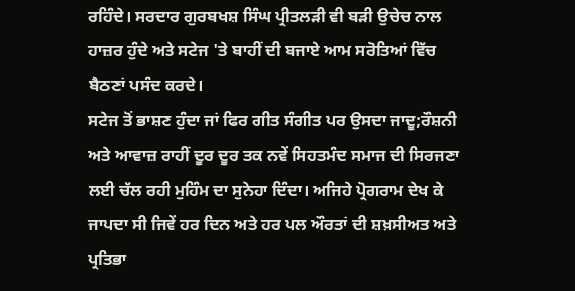ਰਹਿੰਦੇ। ਸਰਦਾਰ ਗੁਰਬਖਸ਼ ਸਿੰਘ ਪ੍ਰੀਤਲੜੀ ਵੀ ਬੜੀ ਉਚੇਚ ਨਾਲ ਹਾਜ਼ਰ ਹੁੰਦੇ ਅਤੇ ਸਟੇਜ 'ਤੇ ਬਾਹੀਂ ਦੀ ਬਜਾਏ ਆਮ ਸਰੋਤਿਆਂ ਵਿੱਚ ਬੈਠਣਾਂ ਪਸੰਦ ਕਰਦੇ।
ਸਟੇਜ ਤੋਂ ਭਾਸ਼ਣ ਹੁੰਦਾ ਜਾਂ ਫਿਰ ਗੀਤ ਸੰਗੀਤ ਪਰ ਉਸਦਾ ਜਾਦੂ;ਰੌਸ਼ਨੀ ਅਤੇ ਆਵਾਜ਼ ਰਾਹੀਂ ਦੂਰ ਦੂਰ ਤਕ ਨਵੇਂ ਸਿਹਤਮੰਦ ਸਮਾਜ ਦੀ ਸਿਰਜਣਾ ਲਈ ਚੱਲ ਰਹੀ ਮੁਹਿੰਮ ਦਾ ਸੁਨੇਹਾ ਦਿੰਦਾ। ਅਜਿਹੇ ਪ੍ਰੋਗਰਾਮ ਦੇਖ ਕੇ ਜਾਪਦਾ ਸੀ ਜਿਵੇਂ ਹਰ ਦਿਨ ਅਤੇ ਹਰ ਪਲ ਔਰਤਾਂ ਦੀ ਸ਼ਖ਼ਸੀਅਤ ਅਤੇ ਪ੍ਰਤਿਭਾ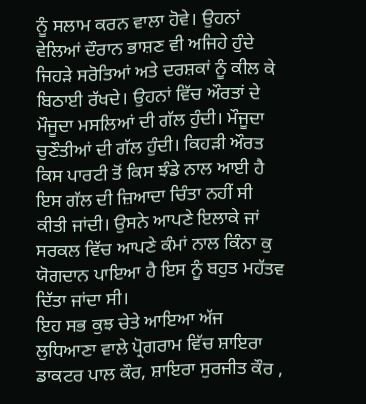ਨੂੰ ਸਲਾਮ ਕਰਨ ਵਾਲਾ ਹੋਵੇ। ਉਹਨਾਂ ਵੇਲਿਆਂ ਦੌਰਾਨ ਭਾਸ਼ਣ ਵੀ ਅਜਿਹੇ ਹੁੰਦੇ ਜਿਹੜੇ ਸਰੋਤਿਆਂ ਅਤੇ ਦਰਸ਼ਕਾਂ ਨੂੰ ਕੀਲ ਕੇ ਬਿਠਾਈ ਰੱਖਦੇ। ਉਹਨਾਂ ਵਿੱਚ ਔਰਤਾਂ ਦੇ ਮੌਜੂਦਾ ਮਸਲਿਆਂ ਦੀ ਗੱਲ ਹੁੰਦੀ। ਮੌਜੂਦਾ ਚੁਣੌਤੀਆਂ ਦੀ ਗੱਲ ਹੁੰਦੀ। ਕਿਹੜੀ ਔਰਤ ਕਿਸ ਪਾਰਟੀ ਤੋਂ ਕਿਸ ਝੰਡੇ ਨਾਲ ਆਈ ਹੈ ਇਸ ਗੱਲ ਦੀ ਜ਼ਿਆਦਾ ਚਿੰਤਾ ਨਹੀਂ ਸੀ ਕੀਤੀ ਜਾਂਦੀ। ਉਸਨੇ ਆਪਣੇ ਇਲਾਕੇ ਜਾਂ ਸਰਕਲ ਵਿੱਚ ਆਪਣੇ ਕੰਮਾਂ ਨਾਲ ਕਿੰਨਾ ਕੁ ਯੋਗਦਾਨ ਪਾਇਆ ਹੈ ਇਸ ਨੂੰ ਬਹੁਤ ਮਹੱਤਵ ਦਿੱਤਾ ਜਾਂਦਾ ਸੀ।
ਇਹ ਸਭ ਕੁਝ ਚੇਤੇ ਆਇਆ ਅੱਜ ਲੁਧਿਆਣਾ ਵਾਲੇ ਪ੍ਰੋਗਰਾਮ ਵਿੱਚ ਸ਼ਾਇਰਾ ਡਾਕਟਰ ਪਾਲ ਕੌਰ, ਸ਼ਾਇਰਾ ਸੁਰਜੀਤ ਕੌਰ ,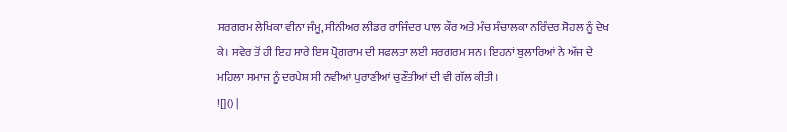ਸਰਗਰਮ ਲੇਖਿਕਾ ਵੀਨਾ ਜੰਮੂ, ਸੀਨੀਅਰ ਲੀਡਰ ਰਾਜਿੰਦਰ ਪਾਲ ਕੌਰ ਅਤੇ ਮੰਚ ਸੰਚਾਲਕਾ ਨਰਿੰਦਰ ਸੋਹਲ ਨੂੰ ਦੇਖ ਕੇ। ਸਵੇਰ ਤੋਂ ਹੀ ਇਹ ਸਾਰੇ ਇਸ ਪ੍ਰੋਗਰਾਮ ਦੀ ਸਫਲਤਾ ਲਈ ਸਰਗਰਮ ਸਨ। ਇਹਨਾਂ ਬੁਲਾਰਿਆਂ ਨੇ ਅੱਜ ਦੇ ਮਹਿਲਾ ਸਮਾਜ ਨੂੰ ਦਰਪੇਸ਼ ਸੀ ਨਵੀਆਂ ਪੁਰਾਣੀਆਂ ਚੁਣੌਤੀਆਂ ਦੀ ਵੀ ਗੱਲ ਕੀਤੀ।
![]() |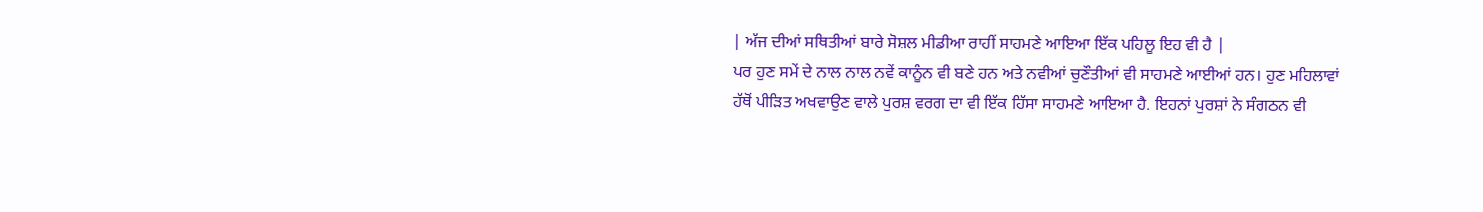| ਅੱਜ ਦੀਆਂ ਸਥਿਤੀਆਂ ਬਾਰੇ ਸੋਸ਼ਲ ਮੀਡੀਆ ਰਾਹੀਂ ਸਾਹਮਣੇ ਆਇਆ ਇੱਕ ਪਹਿਲੂ ਇਹ ਵੀ ਹੈ |
ਪਰ ਹੁਣ ਸਮੇਂ ਦੇ ਨਾਲ ਨਾਲ ਨਵੇਂ ਕਾਨੂੰਨ ਵੀ ਬਣੇ ਹਨ ਅਤੇ ਨਵੀਆਂ ਚੁਣੌਤੀਆਂ ਵੀ ਸਾਹਮਣੇ ਆਈਆਂ ਹਨ। ਹੁਣ ਮਹਿਲਾਵਾਂ ਹੱਥੋਂ ਪੀੜਿਤ ਅਖਵਾਉਣ ਵਾਲੇ ਪੁਰਸ਼ ਵਰਗ ਦਾ ਵੀ ਇੱਕ ਹਿੱਸਾ ਸਾਹਮਣੇ ਆਇਆ ਹੈ. ਇਹਨਾਂ ਪੁਰਸ਼ਾਂ ਨੇ ਸੰਗਠਨ ਵੀ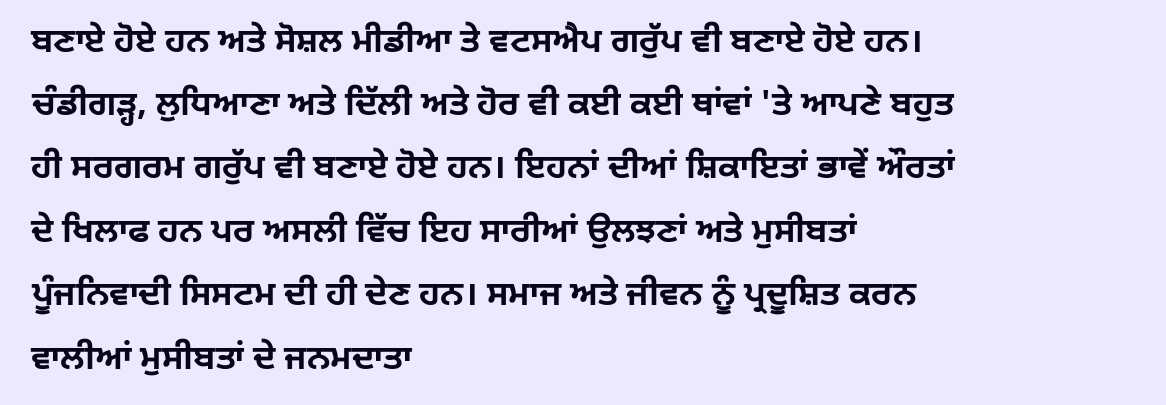ਬਣਾਏ ਹੋਏ ਹਨ ਅਤੇ ਸੋਸ਼ਲ ਮੀਡੀਆ ਤੇ ਵਟਸਐਪ ਗਰੁੱਪ ਵੀ ਬਣਾਏ ਹੋਏ ਹਨ। ਚੰਡੀਗੜ੍ਹ, ਲੁਧਿਆਣਾ ਅਤੇ ਦਿੱਲੀ ਅਤੇ ਹੋਰ ਵੀ ਕਈ ਕਈ ਥਾਂਵਾਂ 'ਤੇ ਆਪਣੇ ਬਹੁਤ ਹੀ ਸਰਗਰਮ ਗਰੁੱਪ ਵੀ ਬਣਾਏ ਹੋਏ ਹਨ। ਇਹਨਾਂ ਦੀਆਂ ਸ਼ਿਕਾਇਤਾਂ ਭਾਵੇਂ ਔਰਤਾਂ ਦੇ ਖਿਲਾਫ ਹਨ ਪਰ ਅਸਲੀ ਵਿੱਚ ਇਹ ਸਾਰੀਆਂ ਉਲਝਣਾਂ ਅਤੇ ਮੁਸੀਬਤਾਂ ਪੂੰਜਨਿਵਾਦੀ ਸਿਸਟਮ ਦੀ ਹੀ ਦੇਣ ਹਨ। ਸਮਾਜ ਅਤੇ ਜੀਵਨ ਨੂੰ ਪ੍ਰਦੂਸ਼ਿਤ ਕਰਨ ਵਾਲੀਆਂ ਮੁਸੀਬਤਾਂ ਦੇ ਜਨਮਦਾਤਾ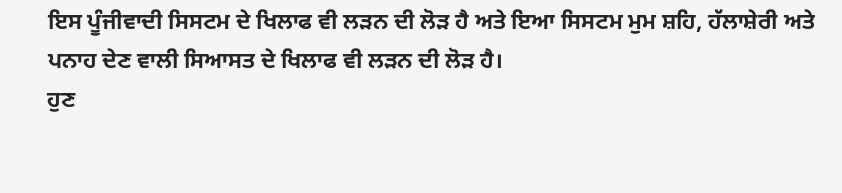ਇਸ ਪੂੰਜੀਵਾਦੀ ਸਿਸਟਮ ਦੇ ਖਿਲਾਫ ਵੀ ਲੜਨ ਦੀ ਲੋੜ ਹੈ ਅਤੇ ਇਆ ਸਿਸਟਮ ਮੁਮ ਸ਼ਹਿ, ਹੱਲਾਸ਼ੇਰੀ ਅਤੇ ਪਨਾਹ ਦੇਣ ਵਾਲੀ ਸਿਆਸਤ ਦੇ ਖਿਲਾਫ ਵੀ ਲੜਨ ਦੀ ਲੋੜ ਹੈ।
ਹੁਣ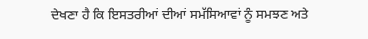ਦੇਖਣਾ ਹੈ ਕਿ ਇਸਤਰੀਆਂ ਦੀਆਂ ਸਮੱਸਿਆਵਾਂ ਨੂੰ ਸਮਝਣ ਅਤੇ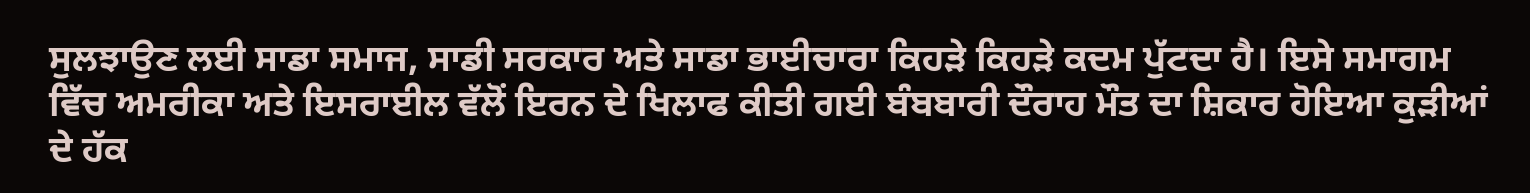ਸੁਲਝਾਉਣ ਲਈ ਸਾਡਾ ਸਮਾਜ, ਸਾਡੀ ਸਰਕਾਰ ਅਤੇ ਸਾਡਾ ਭਾਈਚਾਰਾ ਕਿਹੜੇ ਕਿਹੜੇ ਕਦਮ ਪੁੱਟਦਾ ਹੈ। ਇਸੇ ਸਮਾਗਮ ਵਿੱਚ ਅਮਰੀਕਾ ਅਤੇ ਇਸਰਾਈਲ ਵੱਲੋਂ ਇਰਨ ਦੇ ਖਿਲਾਫ ਕੀਤੀ ਗਈ ਬੰਬਬਾਰੀ ਦੌਰਾਹ ਮੌਤ ਦਾ ਸ਼ਿਕਾਰ ਹੋਇਆ ਕੁੜੀਆਂ ਦੇ ਹੱਕ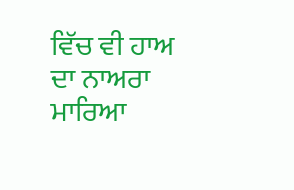ਵਿੱਚ ਵੀ ਹਾਅ ਦਾ ਨਾਅਰਾ ਮਾਰਿਆ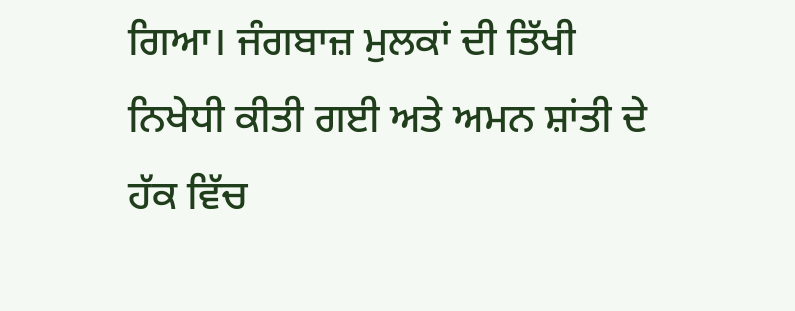ਗਿਆ। ਜੰਗਬਾਜ਼ ਮੁਲਕਾਂ ਦੀ ਤਿੱਖੀ ਨਿਖੇਧੀ ਕੀਤੀ ਗਈ ਅਤੇ ਅਮਨ ਸ਼ਾਂਤੀ ਦੇ ਹੱਕ ਵਿੱਚ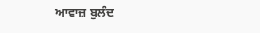ਆਵਾਜ਼ ਬੁਲੰਦ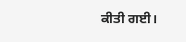ਕੀਤੀ ਗਈ।